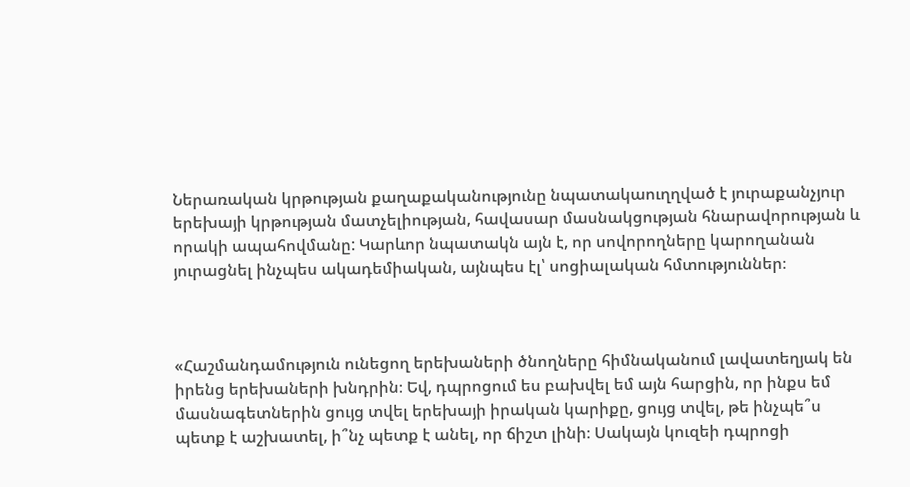Ներառական կրթության քաղաքականությունը նպատակաուղղված է յուրաքանչյուր երեխայի կրթության մատչելիության, հավասար մասնակցության հնարավորության և որակի ապահովմանը: Կարևոր նպատակն այն է, որ սովորողները կարողանան յուրացնել ինչպես ակադեմիական, այնպես էլ՝ սոցիալական հմտություններ։



«Հաշմանդամություն ունեցող երեխաների ծնողները հիմնականում լավատեղյակ են իրենց երեխաների խնդրին։ Եվ, դպրոցում ես բախվել եմ այն հարցին, որ ինքս եմ մասնագետներին ցույց տվել երեխայի իրական կարիքը, ցույց տվել, թե ինչպե՞ս պետք է աշխատել, ի՞նչ պետք է անել, որ ճիշտ լինի։ Սակայն կուզեի դպրոցի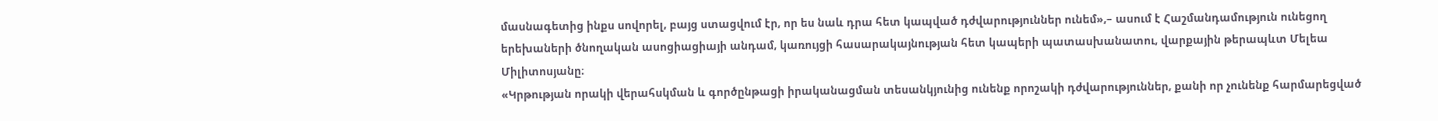մասնագետից ինքս սովորել, բայց ստացվում էր, որ ես նաև դրա հետ կապված դժվարություններ ունեմ»,– ասում է Հաշմանդամություն ունեցող երեխաների ծնողական ասոցիացիայի անդամ, կառույցի հասարակայնության հետ կապերի պատասխանատու, վարքային թերապևտ Մելեա Միլիտոսյանը։
«Կրթության որակի վերահսկման և գործընթացի իրականացման տեսանկյունից ունենք որոշակի դժվարություններ, քանի որ չունենք հարմարեցված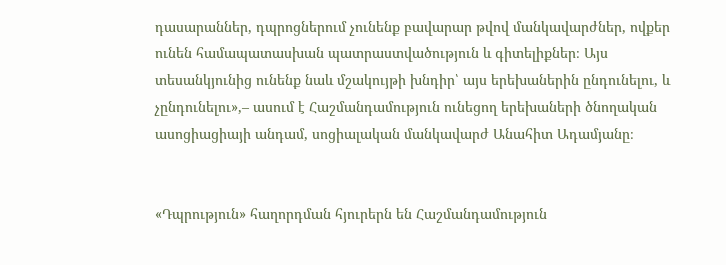դասարաններ, դպրոցներում չունենք բավարար թվով մանկավարժներ, ովքեր ունեն համապատասխան պատրաստվածություն և գիտելիքներ։ Այս տեսանկյունից ունենք նաև մշակույթի խնդիր՝ այս երեխաներին ընդունելու, և չընդունելու»,– ասում է Հաշմանդամություն ունեցող երեխաների ծնողական ասոցիացիայի անդամ, սոցիալական մանկավարժ Անահիտ Ադամյանը։


«Դպրություն» հաղորդման հյուրերն են Հաշմանդամություն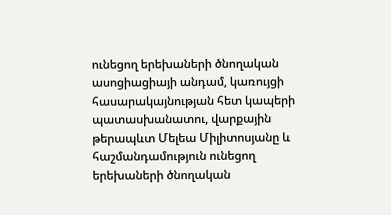ունեցող երեխաների ծնողական ասոցիացիայի անդամ, կառույցի հասարակայնության հետ կապերի պատասխանատու, վարքային թերապևտ Մելեա Միլիտոսյանը և հաշմանդամություն ունեցող երեխաների ծնողական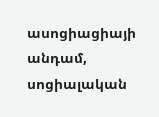ասոցիացիայի անդամ, սոցիալական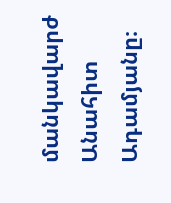մանկավարժ Անահիտ Ադամյանը։